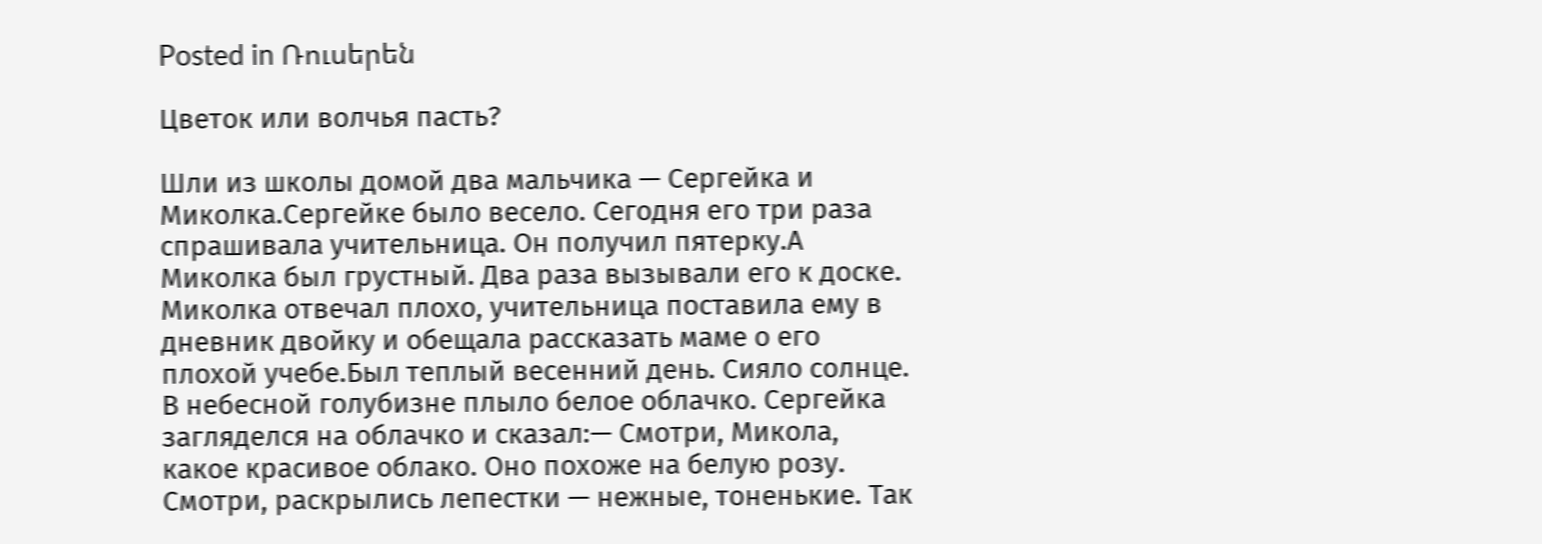Posted in Ռուսերեն

Цветок или волчья пасть?

Шли из школы домой два мальчика — Сергейка и Миколка.Сергейке было весело. Сегодня его три раза спрашивала учительница. Он получил пятерку.А Миколка был грустный. Два раза вызывали его к доске. Миколка отвечал плохо, учительница поставила ему в дневник двойку и обещала рассказать маме о его плохой учебе.Был теплый весенний день. Сияло солнце. В небесной голубизне плыло белое облачко. Сергейка загляделся на облачко и сказал:— Смотри, Микола, какое красивое облако. Оно похоже на белую розу. Смотри, раскрылись лепестки — нежные, тоненькие. Так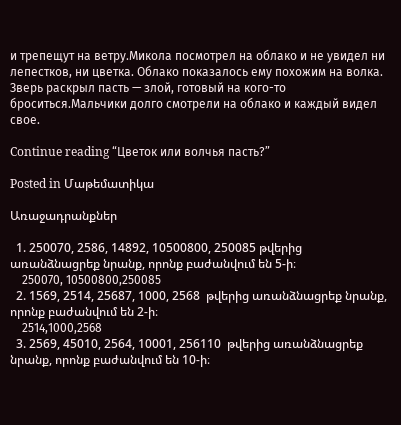и трепещут на ветру.Микола посмотрел на облако и не увидел ни лепестков, ни цветка. Облако показалось ему похожим на волка. Зверь раскрыл пасть — злой, готовый на кого-то броситься.Мальчики долго смотрели на облако и каждый видел свое.

Continue reading “Цветок или волчья пасть?”

Posted in Մաթեմատիկա

Առաջադրանքներ

  1. 250070, 2586, 14892, 10500800, 250085 թվերից առանձնացրեք նրանք, որոնք բաժանվում են 5-ի։
    250070, 10500800,250085
  2. 1569, 2514, 25687, 1000, 2568  թվերից առանձնացրեք նրանք, որոնք բաժանվում են 2-ի։
    2514,1000,2568
  3. 2569, 45010, 2564, 10001, 256110  թվերից առանձնացրեք նրանք, որոնք բաժանվում են 10-ի։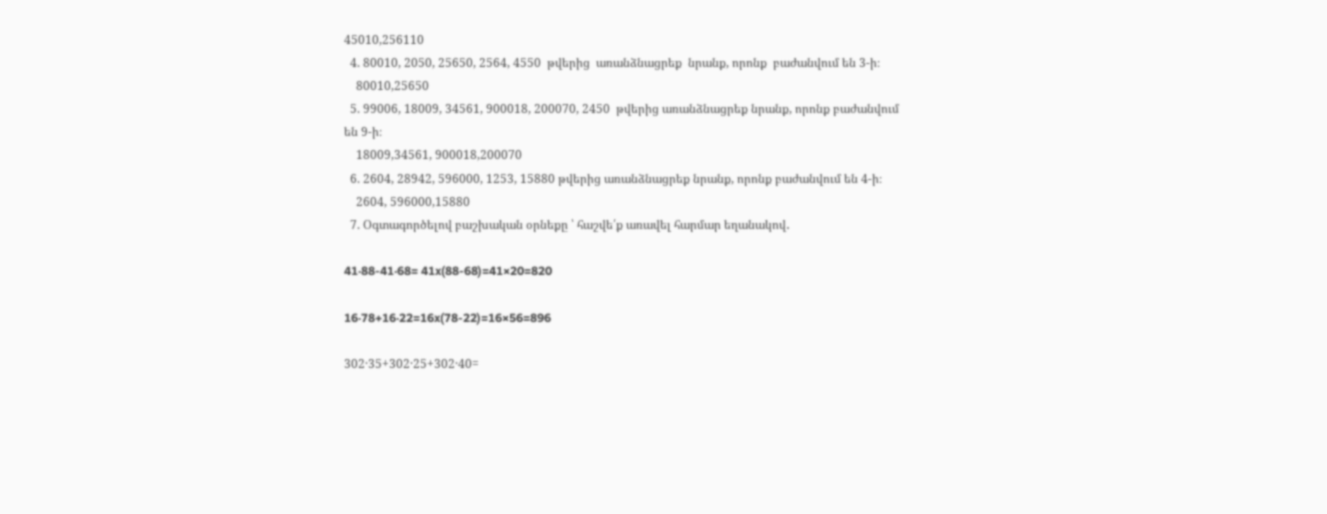45010,256110
  4. 80010, 2050, 25650, 2564, 4550  թվերից  առանձնացրեք  նրանք, որոնք  բաժանվում են 3-ի։
    80010,25650
  5. 99006, 18009, 34561, 900018, 200070, 2450  թվերից առանձնացրեք նրանք, որոնք բաժանվում են 9-ի։
    18009,34561, 900018,200070
  6. 2604, 28942, 596000, 1253, 15880 թվերից առանձնացրեք նրանք, որոնք բաժանվում են 4-ի։
    2604, 596000,15880
  7. Օգտագործելով բաշխական օրնեքը ՝ հաշվե՛ք առավել հարմար եղանակով․

41‧88-41‧68= 41x(88-68)=41×20=820

16‧78+16‧22=16x(78-22)=16×56=896

302·35+302·25+302·40=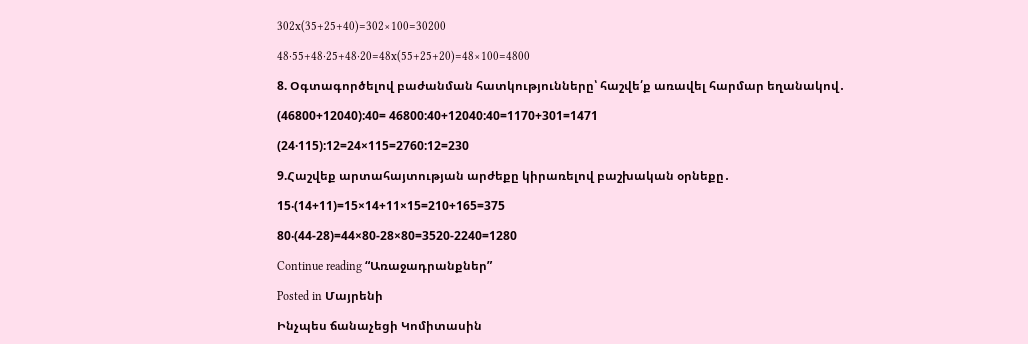302x(35+25+40)=302×100=30200

48·55+48·25+48·20=48x(55+25+20)=48×100=4800

8. Օգտագործելով բաժանման հատկությունները՝ հաշվե՛ք առավել հարմար եղանակով․

(46800+12040):40= 46800:40+12040:40=1170+301=1471

(24·115):12=24×115=2760:12=230

9.Հաշվեք արտահայտության արժեքը կիրառելով բաշխական օրնեքը․

15‧(14+11)=15×14+11×15=210+165=375

80‧(44-28)=44×80-28×80=3520-2240=1280

Continue reading “Առաջադրանքներ”

Posted in Մայրենի

Ինչպես ճանաչեցի Կոմիտասին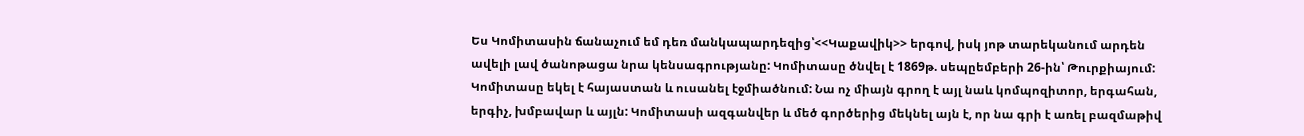Ես Կոմիտասին ճանաչում եմ դեռ մանկապարդեզից՝<<Կաքավիկ>> երգով, իսկ յոթ տարեկանում արդեն ավելի լավ ծանոթացա նրա կենսագրությանը: Կոմիտասը ծնվել է 1869թ. սեպըեմբերի 26-ին՝ Թուրքիայում: Կոմիտասը եկել է հայաստան և ուսանել էջմիածնում: Նա ոչ միայն գրող է այլ նաև կոմպոզիտոր, երգահան, երգիչ, խմբավար և այլն: Կոմիտասի ազգանվեր և մեծ գործերից մեկնել այն է, որ նա գրի է առել բազմաթիվ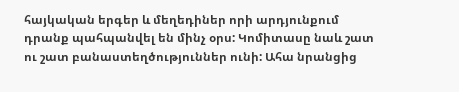հայկական երգեր և մեղեդիներ որի արդյունքում դրանք պահպանվել են մինչ օրս: Կոմիտասը նաև շատ ու շատ բանաստեղծություններ ունի: Ահա նրանցից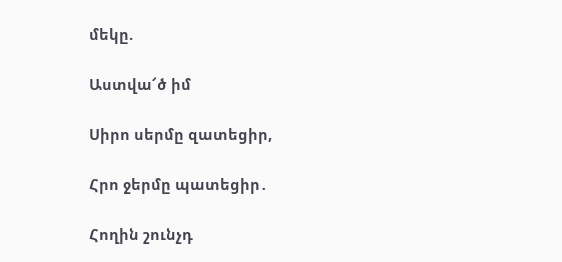մեկը.

Աստվա՜ծ իմ

Սիրո սերմը զատեցիր,

Հրո ջերմը պատեցիր․

Հողին շունչդ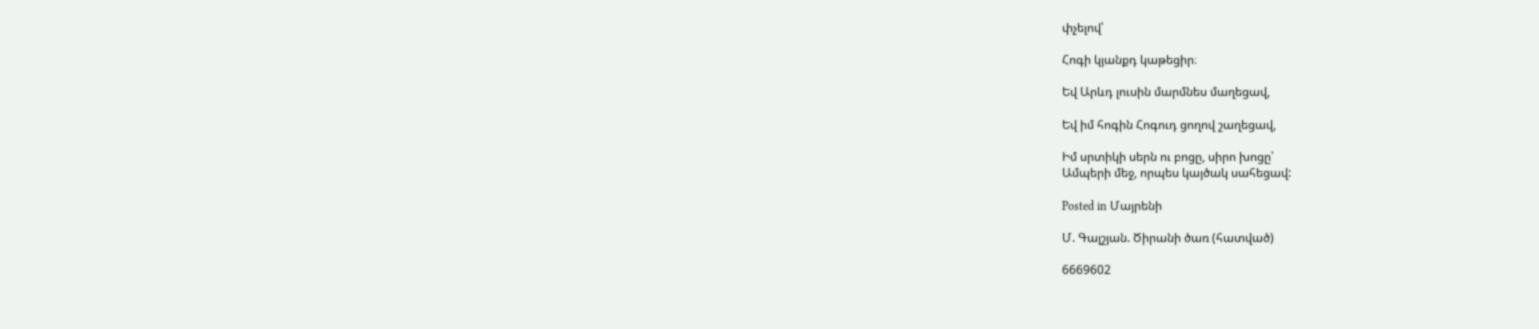փչելով՝

Հոգի կյանքդ կաթեցիր։

Եվ Արևդ լուսին մարմնես մաղեցավ,

Եվ իմ հոգին Հոգուդ ցողով շաղեցավ,

Իմ սրտիկի սերն ու բոցը, սիրո խոցը՝
Ամպերի մեջ, որպես կայծակ սահեցավ:

Posted in Մայրենի

Մ. Գալշյան. Ծիրանի ծառ (հատված)

6669602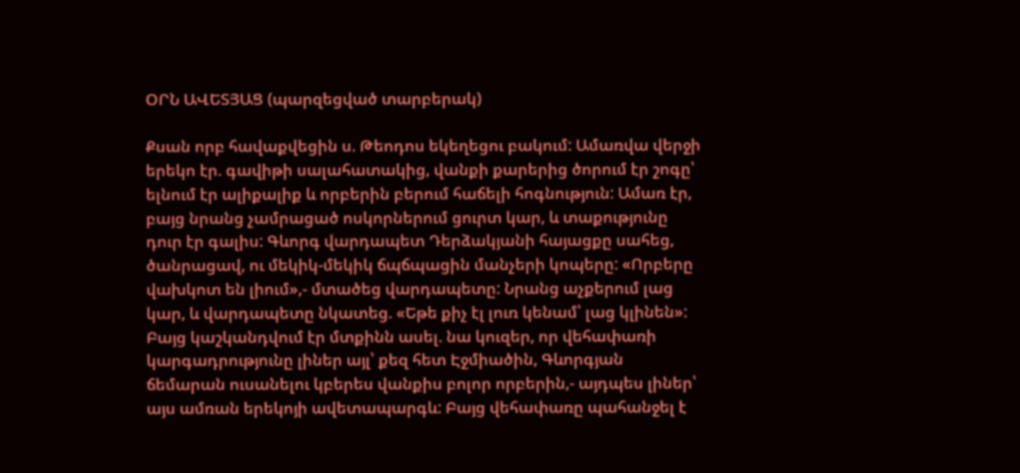ՕՐՆ ԱՎԵՏՅԱՑ (պարզեցված տարբերակ)

Քսան որբ հավաքվեցին ս. Թեոդոս եկեղեցու բակում: Ամառվա վերջի երեկո էր. գավիթի սալահատակից, վանքի քարերից ծորում էր շոգը՝ ելնում էր ալիքալիք և որբերին բերում հաճելի հոգնություն: Ամառ էր, բայց նրանց չամրացած ոսկորներում ցուրտ կար, և տաքությունը դուր էր գալիս: Գևորգ վարդապետ Դերձակյանի հայացքը սահեց, ծանրացավ, ու մեկիկ-մեկիկ ճպճպացին մանչերի կոպերը: «Որբերը վախկոտ են լիում»,- մտածեց վարդապետը: Նրանց աչքերում լաց կար, և վարդապետը նկատեց. «Եթե քիչ էլ լուռ կենամ՝ լաց կլինեն»: Բայց կաշկանդվում էր մտքինն ասել. նա կուզեր, որ վեհափառի կարգադրությունը լիներ այլ՝ քեզ հետ Էջմիածին, Գևորգյան ճեմարան ուսանելու կբերես վանքիս բոլոր որբերին,- այդպես լիներ՝ այս ամռան երեկոյի ավետապարգև: Բայց վեհափառը պահանջել է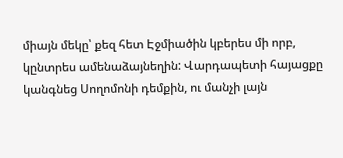միայն մեկը՝ քեզ հետ Էջմիածին կբերես մի որբ, կընտրես ամենաձայնեղին: Վարդապետի հայացքը կանգնեց Սողոմոնի դեմքին, ու մանչի լայն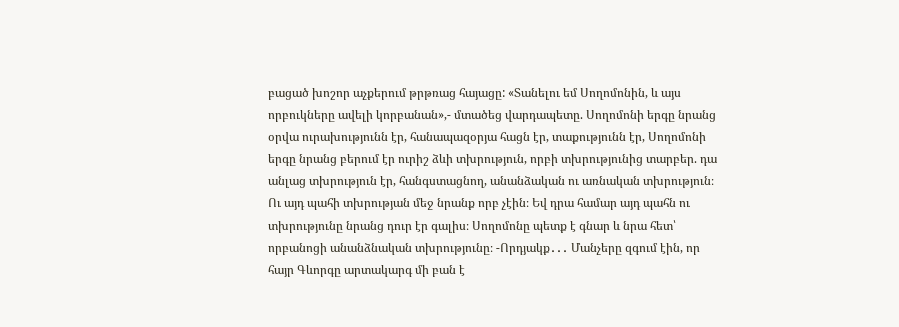բացած խոշոր աչքերում թրթռաց հայացը: «Տանելու եմ Սողոմոնին, և այս որբուկները ավելի կորբանան»,- մտածեց վարդապետը. Սողոմոնի երգը նրանց օրվա ուրախությունն էր, հանապազօրյա հացն էր, տաքությունն էր, Սողոմոնի երգը նրանց բերում էր ուրիշ ձևի տխրություն, որբի տխրությունից տարբեր. դա անլաց տխրություն էր, հանգստացնող, անանձական ու առնական տխրություն։ Ու այդ պահի տխրության մեջ նրանք որբ չէին։ Եվ դրա համար այդ պահն ու տխրությունը նրանց դուր էր գալիս։ Սողոմոնը պետք է գնար և նրա հետ՝ որբանոցի անանձնական տխրությունը։ -Որդյակք․․․ Մանչերը զգում էին, որ հայր Գևորգը արտակարգ մի բան է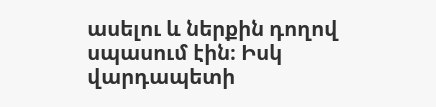ասելու և ներքին դողով սպասում էին։ Իսկ վարդապետի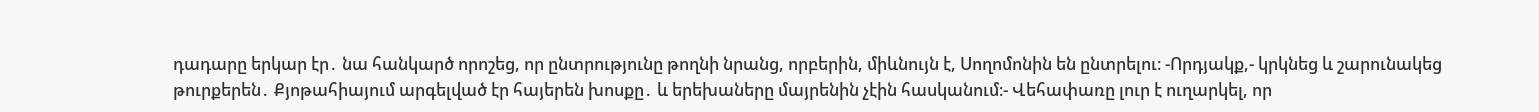դադարը երկար էր․ նա հանկարծ որոշեց, որ ընտրությունը թողնի նրանց, որբերին, միևնույն է, Սողոմոնին են ընտրելու։ -Որդյակք,- կրկնեց և շարունակեց թուրքերեն․ Քյոթահիայում արգելված էր հայերեն խոսքը․ և երեխաները մայրենին չէին հասկանում։- Վեհափառը լուր է ուղարկել, որ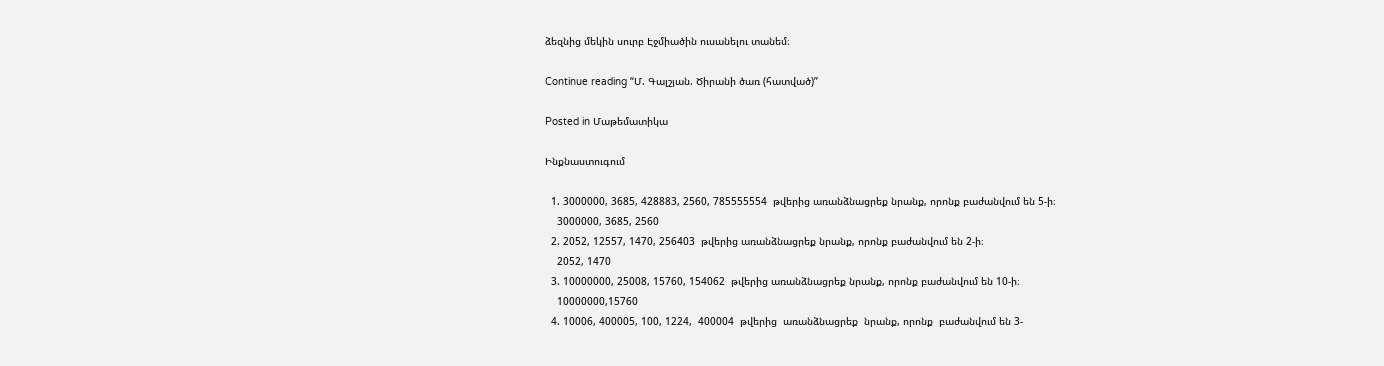ձեզնից մեկին սուրբ Էջմիածին ուսանելու տանեմ։

Continue reading “Մ. Գալշյան. Ծիրանի ծառ (հատված)”

Posted in Մաթեմատիկա

Ինքնաստուգում

  1. 3000000, 3685, 428883, 2560, 785555554  թվերից առանձնացրեք նրանք, որոնք բաժանվում են 5-ի։
    3000000, 3685, 2560
  2. 2052, 12557, 1470, 256403  թվերից առանձնացրեք նրանք, որոնք բաժանվում են 2-ի։
    2052, 1470
  3. 10000000, 25008, 15760, 154062  թվերից առանձնացրեք նրանք, որոնք բաժանվում են 10-ի։
    10000000,15760
  4. 10006, 400005, 100, 1224,  400004  թվերից  առանձնացրեք  նրանք, որոնք  բաժանվում են 3-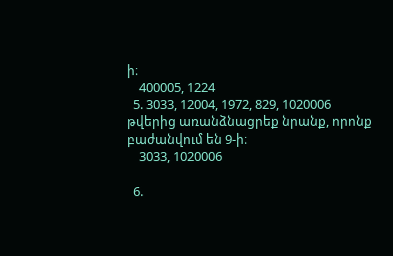ի։
    400005, 1224
  5. 3033, 12004, 1972, 829, 1020006  թվերից առանձնացրեք նրանք, որոնք բաժանվում են 9-ի։
    3033, 1020006

  6.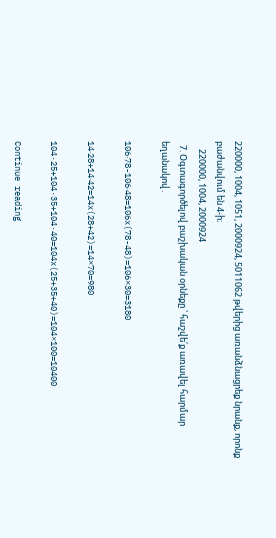220000, 1004, 1051, 2000924, 5011062 թվերից առանձնացրեք նրանք, որոնք բաժանվում են 4-ի։
    220000, 1004, 2000924
  7. Օգտագործելով բաշխական օրնեքը ՝ հաշվե՛ք առավել հարմար եղանակով․

106‧78-106‧48=106x(78-48)=106×30=3180

14‧28+14‧42=14x(28+42)=14×70=980

104·25+104·35+104·40=104x(25+35+40)=104×100=10400

Continue reading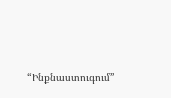“Ինքնաստուգում”